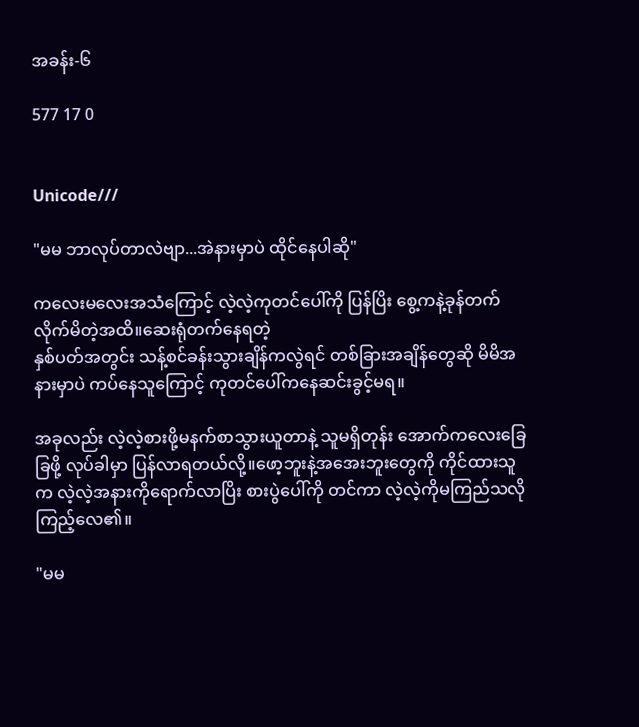အခန်း-၆

577 17 0


Unicode///

"မမ ဘာလုပ်တာလဲဗျာ...အဲနားမှာပဲ ထိုင်နေပါဆို"

ကလေးမလေးအသံကြောင့် လဲ့လဲ့ကုတင်ပေါ်ကို ပြန်ပြိး စွေ့ကနဲ့ခုန်တက်လိုက်မိတဲ့အထိ။ဆေးရုံတက်နေရတဲ့
နှစ်ပတ်အတွင်း သန့်စင်ခန်းသွားချိန်ကလွဲရင် တစ်ခြားအချိန်တွေဆို မိမိအနားမှာပဲ ကပ်နေသူကြောင့် ကုတင်ပေါ်ကနေဆင်းခွင့်မရ။

အခုလည်း လဲ့လဲ့စားဖို့မနက်စာသွားယူတာနဲ့ သူမရှိတုန်း အောက်ကလေးခြေခြဖို့ လုပ်ခါမှာ ပြန်လာရတယ်လို့။ဖော့ဘူးနဲ့အအေးဘူးတွေကို ကိုင်ထားသူက လဲ့လဲ့အနားကိုရောက်လာပြိး စားပွဲပေါ်ကို တင်ကာ လဲ့လဲ့ကိုမကြည်သလို
ကြည့်လေ၏။

"မမ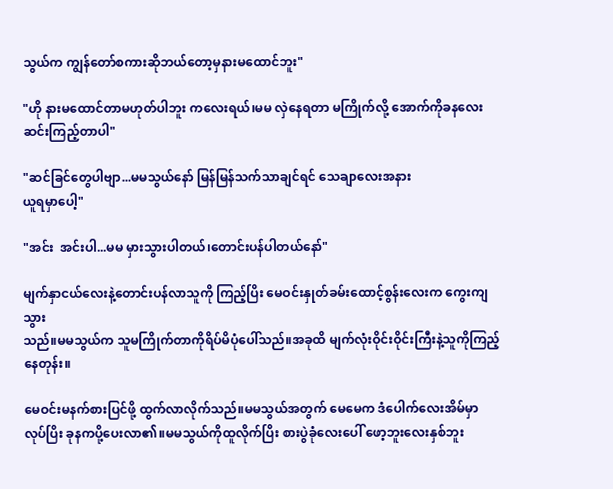သွယ်က ကျွန်တော်စကားဆိုဘယ်တော့မှနားမထောင်ဘူး"

"ဟို နားမထောင်တာမဟုတ်ပါဘူး ကလေးရယ်၊မမ လှဲနေရတာ မကြိုက်လို့ အောက်ကိုခနလေး
ဆင်းကြည့်တာပါ"

"ဆင်ခြင်တွေပါဗျာ...မမသွယ်နော် မြန်မြန်သက်သာချင်ရင် သေချာလေးအနား
ယူရမှာပေါ့"

"အင်း  အင်းပါ...မမ မှားသွားပါတယ်၊တောင်းပန်ပါတယ်နော်"

မျက်နှာငယ်လေးနဲ့တောင်းပန်လာသူကို ကြည့်ပြိး မေဝင်းနှုတ်ခမ်းထောင့်စွန်းလေးက ကွေးကျသွား
သည်။မမသွယ်က သူမကြိုက်တာကိုရိပ်မိပုံပေါ်သည်။အခုထိ မျက်လုံးဝိုင်းဝိုင်းကြီးနဲ့သူကိုကြည့်နေတုန်း။

မေဝင်းမနက်စားပြင်ဖို့ ထွက်လာလိုက်သည်။မမသွယ်အတွက် မေမေက ဒံပေါက်လေးအိမ်မှာ
လုပ်ပြိး ခုနကပို့ပေးလာ၏။မမသွယ်ကိုထူလိုက်ပြိး စားပွဲခုံလေးပေါ် ဖော့ဘူးလေးနှစ်ဘူး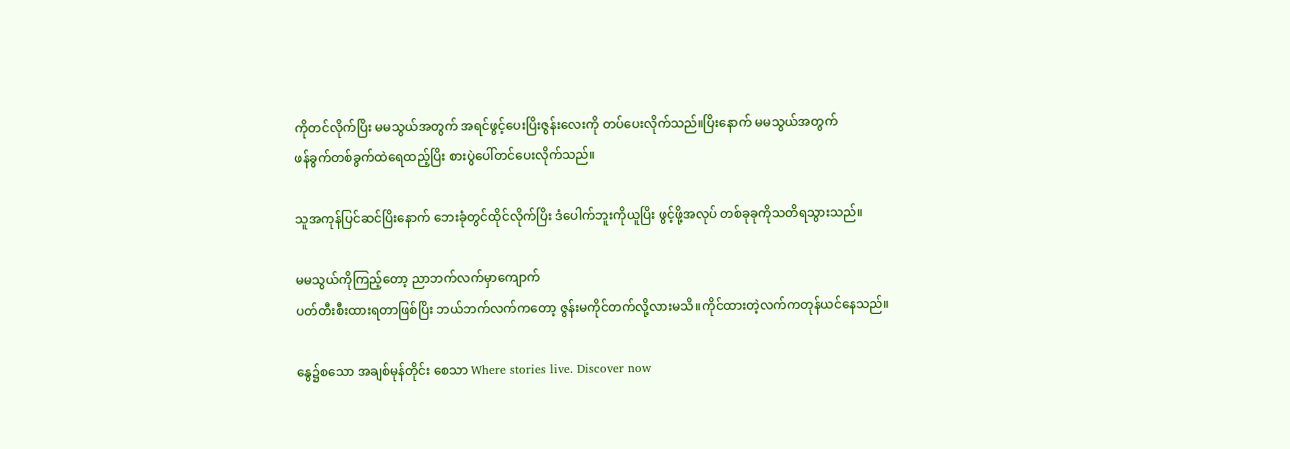ကိုတင်လိုက်ပြိး မမသွယ်အတွက် အရင်ဖွင့်ပေးပြိးဇွန်းလေးကို တပ်ပေးလိုက်သည်။ပြိးနောက် မမသွယ်အတွက်
ဖန်ခွက်တစ်ခွက်ထဲရေထည့်ပြိး စားပွဲပေါ်တင်ပေးလိုက်သည်။

သူအကုန်ပြင်ဆင်ပြိးနောက် ဘေးခုံတွင်ထိုင်လိုက်ပြိး ဒံပေါက်ဘူးကိုယူပြိး ဖွင့်ဖို့အလုပ် တစ်ခုခုကိုသတိရသွားသည်။

မမသွယ်ကိုကြည့်တော့ ညာဘက်လက်မှာကျောက်
ပတ်တီးစီးထားရတာဖြစ်ပြိး ဘယ်ဘက်လက်ကတော့ ဇွန်းမကိုင်တက်လို့လားမသိ။ကိုင်ထားတဲ့လက်ကတုန်ယင်နေသည်။

နွေ၌စသော အချစ်မုန်တိုင်း စေသာ Where stories live. Discover now